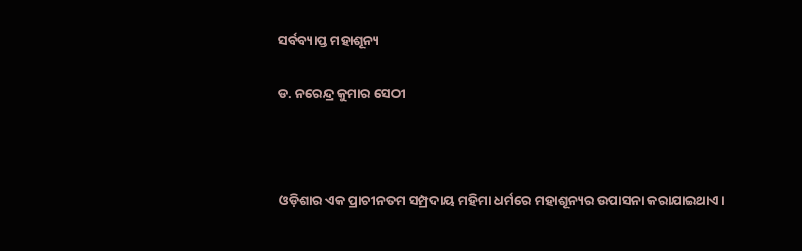ସର୍ବବ୍ୟାପ୍ତ ମହାଶୂନ୍ୟ

ଡ. ନରେନ୍ଦ୍ର କୁମାର ସେଠୀ



ଓଡ଼ିଶାର ଏକ ପ୍ରାଚୀନତମ ସମ୍ପ୍ରଦାୟ ମହିମା ଧର୍ମରେ ମହାଶୂନ୍ୟର ଉପାସନା କରାଯାଇଥାଏ।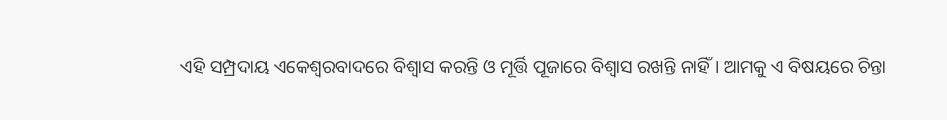ଏହି ସମ୍ପ୍ରଦାୟ ଏକେଶ୍ୱରବାଦରେ ବିଶ୍ୱାସ କରନ୍ତି ଓ ମୂର୍ତ୍ତି ପୂଜାରେ ବିଶ୍ୱାସ ରଖନ୍ତି ନାହିଁ। ଆମକୁ ଏ ବିଷୟରେ ଚିନ୍ତା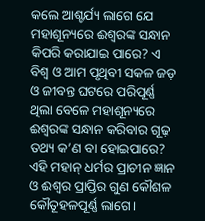କଲେ ଆଶ୍ଚର୍ଯ୍ୟ ଲାଗେ ଯେ ମହାଶୂନ୍ୟରେ ଈଶ୍ୱରଙ୍କ ସନ୍ଧାନ କିପରି କରାଯାଇ ପାରେ? ଏ ବିଶ୍ୱ ଓ ଆମ ପୃଥିବୀ ସକଳ ଜଡ଼ ଓ ଜୀବନ୍ତ ଘଟରେ ପରିପୂର୍ଣ୍ଣ ଥିଲା ବେଳେ ମହାଶୂନ୍ୟରେ ଈଶ୍ୱରଙ୍କ ସନ୍ଧାନ କରିବାର ଗୂଢ଼ ତଥ୍ୟ କ’ଣ ବା ହୋଇପାରେ? ଏହି ମହାନ୍‌ ଧର୍ମର ପ୍ରାଚୀନ ଜ୍ଞାନ ଓ ଈଶ୍ୱର ପ୍ରାପ୍ତିର ଗୁଣ କୌଶଳ କୌତୂହଳପୂର୍ଣ୍ଣ ଲାଗେ।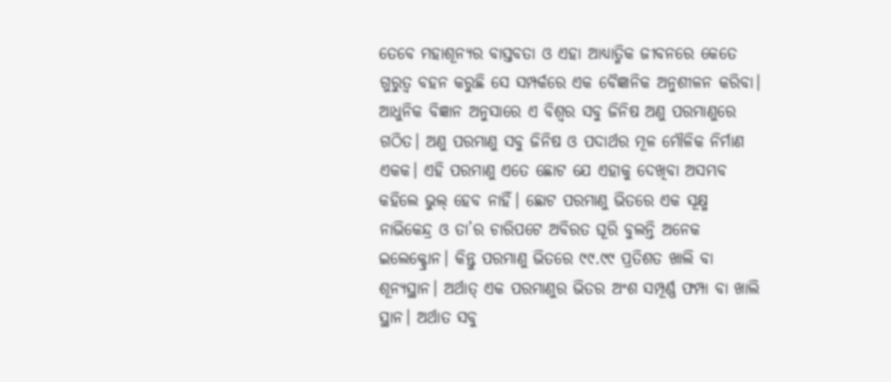ତେବେ ମହାଶୂନ୍ୟର ବାସ୍ତବତା ଓ ଏହା ଆଧ୍ୟାତ୍ମିକ ଜୀବନରେ କେତେ ଗୁରୁତ୍ୱ ବହନ କରୁଛି ସେ ସମ୍ପର୍କରେ ଏକ ବୈଜ୍ଞାନିକ ଅନୁଶୀଳନ କରିବା।
ଆଧୁନିକ ବିଜ୍ଞାନ ଅନୁସାରେ ଏ ବିଶ୍ୱର ସବୁ ଜିନିଷ ଅଣୁ ପରମାଣୁରେ ଗଠିତ। ଅଣୁ ପରମାଣୁ ସବୁ ଜିନିଷ ଓ ପଦାର୍ଥର ମୂଳ ମୌଳିକ ନିର୍ମାଣ ଏକକ। ଏହି ପରମାଣୁ ଏତେ ଛୋଟ ଯେ ଏହାକୁ ଦେଖିବା ଅସମ୍ଭବ କହିଲେ ଭୁଲ୍‌ ହେବ ନାହିଁ। ଛୋଟ ପରମାଣୁ ଭିତରେ ଏକ ସୂକ୍ଷ୍ମ ନାଭିକେନ୍ଦ୍ର ଓ ତା’ର ଚାରିପଟେ ଅବିରତ ଘୂରି ବୁଲନ୍ତି ଅନେକ ଇଲେକ୍ଟ୍ରୋନ। କିନ୍ତୁ ପରମାଣୁ ଭିତରେ ୯୯.୯୯ ପ୍ରତିଶତ ଖାଲି ବା ଶୂନ୍ୟସ୍ଥାନ। ଅର୍ଥାତ୍‌ ଏକ ପରମାଣୁର ଭିତର ଅଂଶ ସମ୍ପୂର୍ଣ୍ଣ ଫମ୍ପା ବା ଖାଲି ସ୍ଥାନ। ଅର୍ଥାତ ସବୁ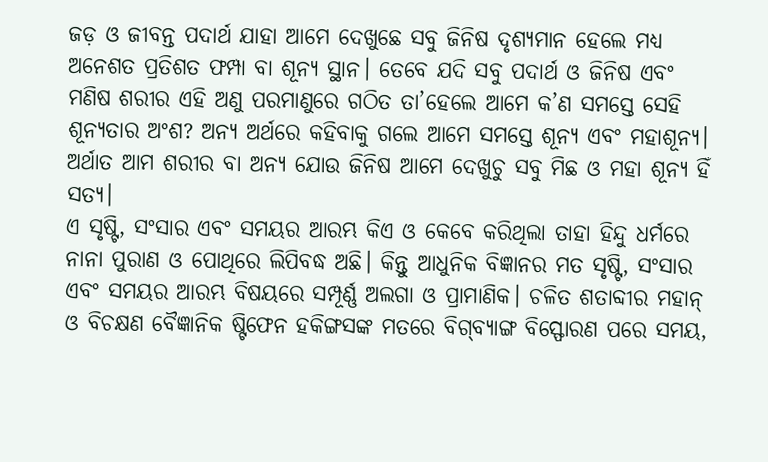ଜଡ଼ ଓ ଜୀବନ୍ତ ପଦାର୍ଥ ଯାହା ଆମେ ଦେଖୁଛେ ସବୁ ଜିନିଷ ଦୃଶ୍ୟମାନ ହେଲେ ମଧ୍ୟ ଅନେଶତ ପ୍ରତିଶତ ଫମ୍ପା ବା ଶୂନ୍ୟ ସ୍ଥାନ। ତେବେ ଯଦି ସବୁ ପଦାର୍ଥ ଓ ଜିନିଷ ଏବଂ ମଣିଷ ଶରୀର ଏହି ଅଣୁ ପରମାଣୁରେ ଗଠିତ ତା’ହେଲେ ଆମେ କ’ଣ ସମସ୍ତେ ସେହି ଶୂନ୍ୟତାର ଅଂଶ? ଅନ୍ୟ ଅର୍ଥରେ କହିବାକୁ ଗଲେ ଆମେ ସମସ୍ତେ ଶୂନ୍ୟ ଏବଂ ମହାଶୂନ୍ୟ। ଅର୍ଥାତ ଆମ ଶରୀର ବା ଅନ୍ୟ ଯୋଉ ଜିନିଷ ଆମେ ଦେଖୁଚୁ ସବୁ ମିଛ ଓ ମହା ଶୂନ୍ୟ ହିଁ ସତ୍ୟ।
ଏ ସୃଷ୍ଟି, ସଂସାର ଏବଂ ସମୟର ଆରମ୍ଭ କିଏ ଓ କେବେ କରିଥିଲା ତାହା ହିନ୍ଦୁ ଧର୍ମରେ ନାନା ପୁରାଣ ଓ ପୋଥିରେ ଲିପିବଦ୍ଧ ଅଛି। କିନ୍ତୁ ଆଧୁନିକ ବିଜ୍ଞାନର ମତ ସୃଷ୍ଟି, ସଂସାର ଏବଂ ସମୟର ଆରମ୍ଭ ବିଷୟରେ ସମ୍ପୂର୍ଣ୍ଣ ଅଲଗା ଓ ପ୍ରାମାଣିକ। ଚଳିତ ଶତାବ୍ଦୀର ମହାନ୍‌ ଓ ବିଚକ୍ଷଣ ବୈଜ୍ଞାନିକ ଷ୍ଟିଫେନ ହକିଙ୍ଗସଙ୍କ ମତରେ ବିଗ୍‌ବ୍ୟାଙ୍ଗ ବିସ୍ଫୋରଣ ପରେ ସମୟ,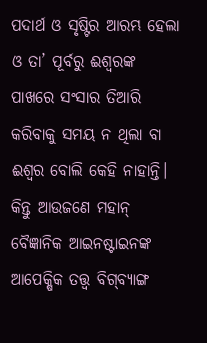ପଦାର୍ଥ ଓ ସୃଷ୍ଟିର ଆରମ୍ଭ ହେଲା ଓ ତା’ ପୂର୍ବରୁ ଈଶ୍ୱରଙ୍କ ପାଖରେ ସଂସାର ତିଆରି କରିବାକୁ ସମୟ ନ ଥିଲା ବା ଈଶ୍ୱର ବୋଲି କେହି ନାହାନ୍ତି। କିନ୍ତୁ ଆଉଜଣେ ମହାନ୍‌ ବୈଜ୍ଞାନିକ ଆଇନଷ୍ଟାଇନଙ୍କ ଆପେକ୍ଷିକ ତତ୍ତ୍ୱ ବିଗ୍‌ବ୍ୟାଙ୍ଗ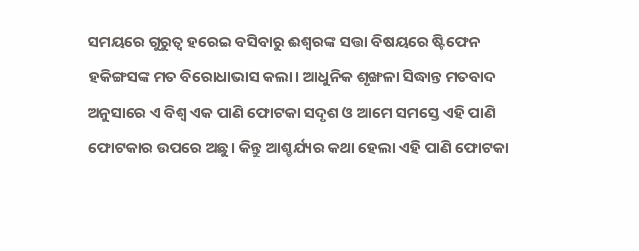ସମୟରେ ଗୁରୁତ୍ୱ ହରେଇ ବସିବାରୁ ଈଶ୍ୱରଙ୍କ ସତ୍ତା ବିଷୟରେ ଷ୍ଟିଫେନ ହକିଙ୍ଗସଙ୍କ ମତ ବିରୋଧାଭାସ କଲା। ଆଧୁନିକ ଶୃଙ୍ଖଳା ସିଦ୍ଧାନ୍ତ ମତବାଦ ଅନୁସାରେ ଏ ବିଶ୍ୱ ଏକ ପାଣି ଫୋଟକା ସଦୃଶ ଓ ଆମେ ସମସ୍ତେ ଏହି ପାଣି ଫୋଟକାର ଉପରେ ଅଛୁ। କିନ୍ତୁ ଆଶ୍ଚର୍ଯ୍ୟର କଥା ହେଲା ଏହି ପାଣି ଫୋଟକା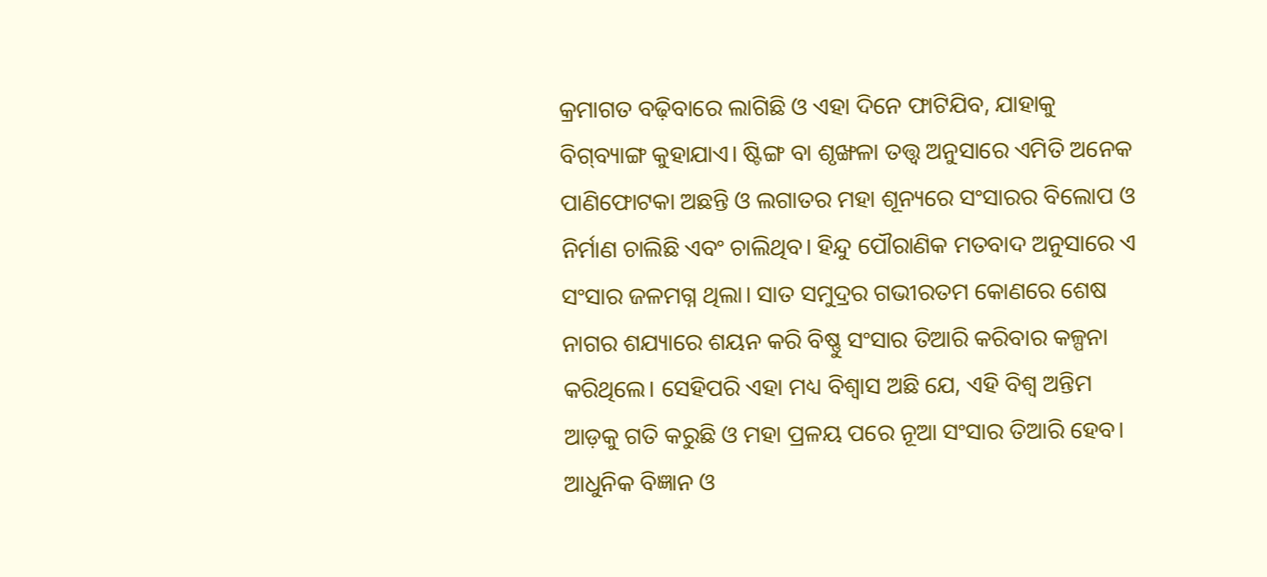କ୍ରମାଗତ ବଢ଼ିବାରେ ଲାଗିଛି ଓ ଏହା ଦିନେ ଫାଟିଯିବ, ଯାହାକୁ ବିଗ୍‌ବ୍ୟାଙ୍ଗ କୁହାଯାଏ। ଷ୍ଟିଙ୍ଗ ବା ଶୃଙ୍ଖଳା ତତ୍ତ୍ୱ ଅନୁସାରେ ଏମିତି ଅନେକ ପାଣିଫୋଟକା ଅଛନ୍ତି ଓ ଲଗାତର ମହା ଶୂନ୍ୟରେ ସଂସାରର ବିଲୋପ ଓ ନିର୍ମାଣ ଚାଲିଛି ଏବଂ ଚାଲିଥିବ। ହିନ୍ଦୁ ପୌରାଣିକ ମତବାଦ ଅନୁସାରେ ଏ ସଂସାର ଜଳମଗ୍ନ ଥିଲା। ସାତ ସମୁଦ୍ରର ଗଭୀରତମ କୋଣରେ ଶେଷ ନାଗର ଶଯ୍ୟାରେ ଶୟନ କରି ବିଷ୍ଣୁ ସଂସାର ତିଆରି କରିବାର କଳ୍ପନା କରିଥିଲେ। ସେହିପରି ଏହା ମଧ୍ୟ ବିଶ୍ୱାସ ଅଛି ଯେ, ଏହି ବିଶ୍ୱ ଅନ୍ତିମ ଆଡ଼କୁ ଗତି କରୁଛି ଓ ମହା ପ୍ରଳୟ ପରେ ନୂଆ ସଂସାର ତିଆରି ହେବ। ଆଧୁନିକ ବିଜ୍ଞାନ ଓ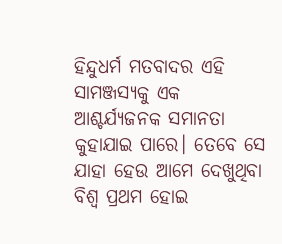ହିନ୍ଦୁଧର୍ମ ମତବାଦର ଏହି ସାମଞ୍ଜସ୍ୟକୁ ଏକ ଆଶ୍ଚର୍ଯ୍ୟଜନକ ସମାନତା କୁହାଯାଇ ପାରେ। ତେବେ ସେ ଯାହା ହେଉ ଆମେ ଦେଖୁଥିବା ବିଶ୍ୱ ପ୍ରଥମ ହୋଇ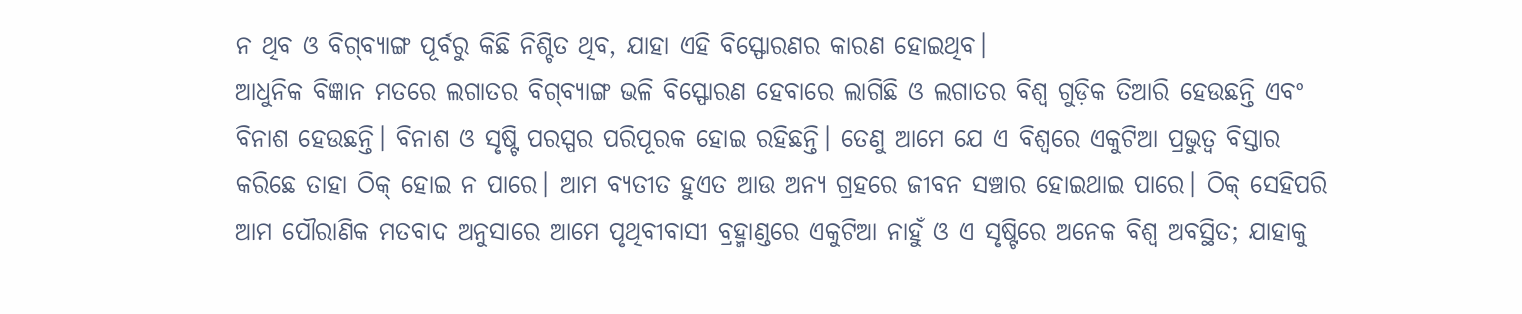ନ ଥିବ ଓ ବିଗ୍‌ବ୍ୟାଙ୍ଗ ପୂର୍ବରୁ କିଛି ନିଶ୍ଚିତ ଥିବ, ଯାହା ଏହି ବିସ୍ଫୋରଣର କାରଣ ହୋଇଥିବ।
ଆଧୁନିକ ବିଜ୍ଞାନ ମତରେ ଲଗାତର ବିଗ୍‌ବ୍ୟାଙ୍ଗ ଭଳି ବିସ୍ଫୋରଣ ହେବାରେ ଲାଗିଛି ଓ ଲଗାତର ବିଶ୍ୱ ଗୁଡ଼ିକ ତିଆରି ହେଉଛନ୍ତି ଏବଂ ବିନାଶ ହେଉଛନ୍ତି। ବିନାଶ ଓ ସୃଷ୍ଟି ପରସ୍ପର ପରିପୂରକ ହୋଇ ରହିଛନ୍ତି। ତେଣୁ ଆମେ ଯେ ଏ ବିଶ୍ୱରେ ଏକୁଟିଆ ପ୍ରଭୁତ୍ୱ ବିସ୍ତାର କରିଛେ ତାହା ଠିକ୍‌ ହୋଇ ନ ପାରେ। ଆମ ବ୍ୟତୀତ ହୁଏତ ଆଉ ଅନ୍ୟ ଗ୍ରହରେ ଜୀବନ ସଞ୍ଚାର ହୋଇଥାଇ ପାରେ। ଠିକ୍‌ ସେହିପରି ଆମ ପୌରାଣିକ ମତବାଦ ଅନୁସାରେ ଆମେ ପୃଥିବୀବାସୀ ବ୍ରହ୍ମାଣ୍ଡରେ ଏକୁଟିଆ ନାହୁଁ ଓ ଏ ସୃଷ୍ଟିରେ ଅନେକ ବିଶ୍ୱ ଅବସ୍ଥିତ; ଯାହାକୁ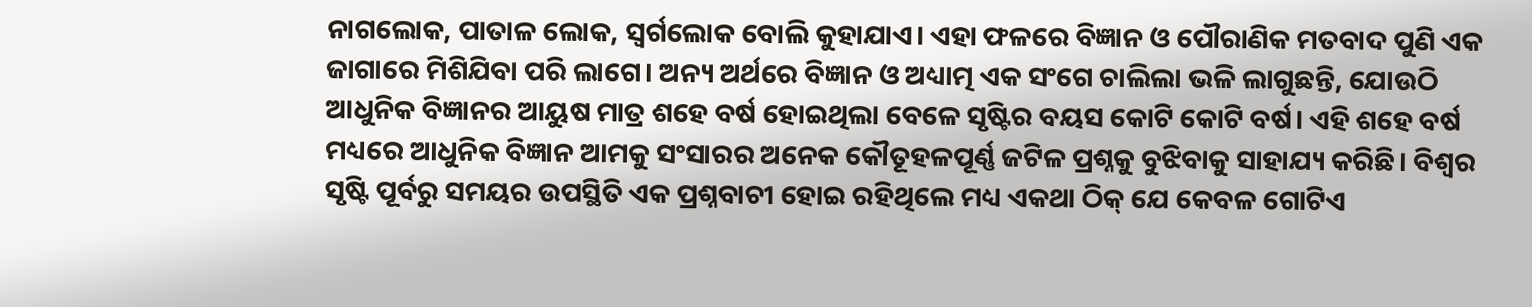ନାଗଲୋକ, ପାତାଳ ଲୋକ, ସ୍ବର୍ଗଲୋକ ବୋଲି କୁହାଯାଏ। ଏହା ଫଳରେ ବିଜ୍ଞାନ ଓ ପୌରାଣିକ ମତବାଦ ପୁଣି ଏକ ଜାଗାରେ ମିଶିଯିବା ପରି ଲାଗେ। ଅନ୍ୟ ଅର୍ଥରେ ବିଜ୍ଞାନ ଓ ଅଧ୍ୟାତ୍ମ ଏକ ସଂଗେ ଚାଲିଲା ଭଳି ଲାଗୁଛନ୍ତି, ଯୋଉଠି ଆଧୁନିକ ବିଜ୍ଞାନର ଆୟୁଷ ମାତ୍ର ଶହେ ବର୍ଷ ହୋଇଥିଲା ବେଳେ ସୃଷ୍ଟିର ବୟସ କୋଟି କୋଟି ବର୍ଷ। ଏହି ଶହେ ବର୍ଷ ମଧ୍ୟରେ ଆଧୁନିକ ବିଜ୍ଞାନ ଆମକୁ ସଂସାରର ଅନେକ କୌତୂହଳପୂର୍ଣ୍ଣ ଜଟିଳ ପ୍ରଶ୍ନକୁ ବୁଝିବାକୁ ସାହାଯ୍ୟ କରିଛି। ବିଶ୍ୱର ସୃଷ୍ଟି ପୂର୍ବରୁ ସମୟର ଉପସ୍ଥିତି ଏକ ପ୍ରଶ୍ନବାଚୀ ହୋଇ ରହିଥିଲେ ମଧ୍ୟ ଏକଥା ଠିକ୍‌ ଯେ କେବଳ ଗୋଟିଏ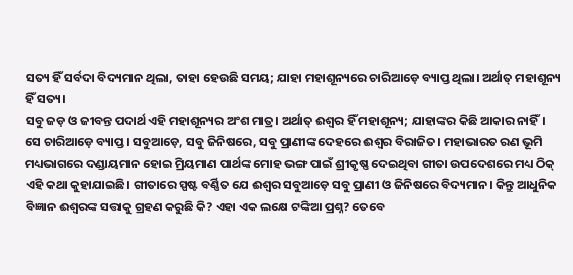ସତ୍ୟ ହିଁ ସର୍ବଦା ବିଦ୍ୟମାନ ଥିଲା, ତାହା ହେଉଛି ସମୟ; ଯାହା ମହାଶୂନ୍ୟରେ ଚାରିଆଡ଼େ ବ୍ୟାପ୍ତ ଥିଲା। ଅର୍ଥାତ୍‌ ମହାଶୂନ୍ୟ ହିଁ ସତ୍ୟ।
ସବୁ ଜଡ଼ ଓ ଜୀବନ୍ତ ପଦାର୍ଥ ଏହି ମହାଶୂନ୍ୟର ଅଂଶ ମାତ୍ର। ଅର୍ଥାତ୍‌ ଈଶ୍ୱର ହିଁ ମହାଶୂନ୍ୟ; ଯାହାଙ୍କର କିଛି ଆକାର ନାହିଁ। ସେ ଚାରିଆଡ଼େ ବ୍ୟାପ୍ତ। ସବୁଆଡ଼େ, ସବୁ ଜିନିଷରେ, ସବୁ ପ୍ରାଣୀଙ୍କ ଦେହରେ ଈଶ୍ୱର ବିରାଜିତ। ମହାଭାରତ ରଣ ଭୂମି ମଧ୍ୟଭାଗରେ ଦଣ୍ଡାୟମାନ ହୋଇ ମ୍ରିୟମାଣ ପାର୍ଥଙ୍କ ମୋହ ଭଙ୍ଗ ପାଇଁ ଶ୍ରୀକୃଷ୍ଣ ଦେଇଥିବା ଗୀତା ଉପଦେଶରେ ମଧ୍ୟ ଠିକ୍‌ ଏହି କଥା କୁହାଯାଇଛି। ଗୀତାରେ ସ୍ପଷ୍ଟ ବର୍ଣ୍ଣିତ ଯେ ଈଶ୍ୱର ସବୁଆଡ଼େ ସବୁ ପ୍ରାଣୀ ଓ ଜିନିଷରେ ବିଦ୍ୟମାନ। କିନ୍ତୁ ଆଧୁନିକ ବିଜ୍ଞାନ ଈଶ୍ୱରଙ୍କ ସତ୍ତାକୁ ଗ୍ରହଣ କରୁଛି କି? ଏହା ଏକ ଲକ୍ଷେ ଟଙ୍କିଆ ପ୍ରଶ୍ନ? ତେବେ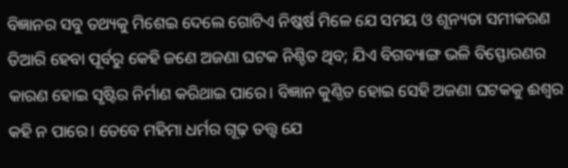ବିଜ୍ଞାନର ସବୁ ତଥ୍ୟକୁ ମିଶେଇ ଦେଲେ ଗୋଟିଏ ନିଷ୍କର୍ଷ ମିଳେ ଯେ ସମୟ ଓ ଶୂନ୍ୟତା ସମୀକରଣ ତିଆରି ହେବା ପୂର୍ବରୁ କେହି ଜଣେ ଅଜଣା ଘଟକ ନିଶ୍ଚିତ ଥିବ; ଯିଏ ବିଗବ୍ୟାଙ୍ଗ ଭଳି ବିସ୍ଫୋରଣର କାରଣ ହୋଇ ସୃଷ୍ଟିର ନିର୍ମାଣ କରିଥାଇ ପାରେ। ବିଜ୍ଞାନ କୁଣ୍ଠିତ ହୋଇ ସେହି ଅଜଣା ଘଟକକୁ ଈଶ୍ୱର କହି ନ ପାରେ। ତେବେ ମହିମା ଧର୍ମର ଗୂଢ଼ ତତ୍ତ୍ୱ ଯେ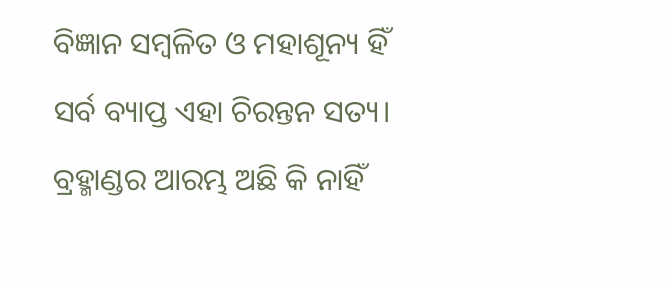ବିଜ୍ଞାନ ସମ୍ବଳିତ ଓ ମହାଶୂନ୍ୟ ହିଁ ସର୍ବ ବ୍ୟାପ୍ତ ଏହା ଚିରନ୍ତନ ସତ୍ୟ। ବ୍ରହ୍ମାଣ୍ଡର ଆରମ୍ଭ ଅଛି କି ନାହିଁ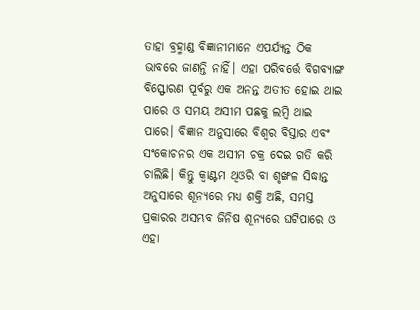ତାହା ବ୍ରହ୍ମାଣ୍ଡ ବିଜ୍ଞାନୀମାନେ ଏପର୍ଯ୍ୟନ୍ତ ଠିକ ଭାବରେ ଜାଣନ୍ତି ନାହିଁ। ଏହା ପରିବର୍ତ୍ତେ ବିଗବ୍ୟାଙ୍ଗ ବିସ୍ଫୋରଣ ପୂର୍ବରୁ ଏକ ଅନନ୍ତ ଅତୀତ ହୋଇ ଥାଇ ପାରେ ଓ ସମୟ ଅସୀମ ପଛକୁ ଲମ୍ବି ଥାଇ ପାରେ। ବିଜ୍ଞାନ ଅନୁସାରେ ବିଶ୍ୱର ବିସ୍ତାର ଏବଂ ସଂକୋଚନର ଏକ ଅସୀମ ଚକ୍ର ଦେଇ ଗତି କରି ଚାଲିଛି। କିନ୍ତୁ କ୍ୱାଣ୍ଟମ ଥିଓରି ବା ଶୃଙ୍ଖଳ ସିଦ୍ଧାନ୍ତ ଅନୁସାରେ ଶୂନ୍ୟରେ ମଧ୍ୟ ଶକ୍ତି ଅଛି, ସମସ୍ତ ପ୍ରକାରର ଅସମ୍ଭବ ଜିନିଷ ଶୂନ୍ୟରେ ଘଟିପାରେ ଓ ଏହା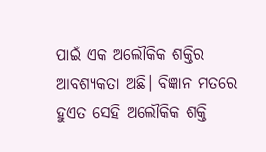ପାଇଁ ଏକ ଅଲୌକିକ ଶକ୍ତିର ଆବଶ୍ୟକତା ଅଛି। ବିଜ୍ଞାନ ମତରେ ହୁଏତ ସେହି ଅଲୌକିକ ଶକ୍ତି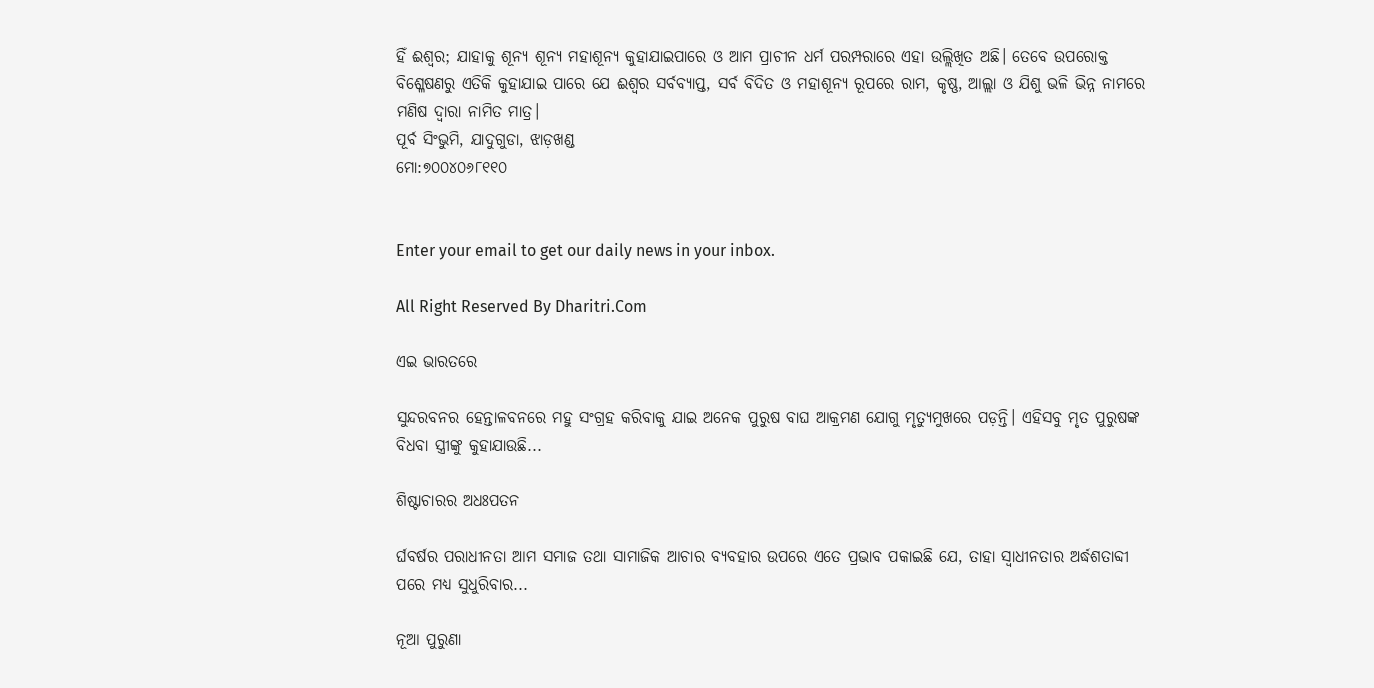ହିଁ ଈଶ୍ୱର; ଯାହାକୁ ଶୂନ୍ୟ ଶୂନ୍ୟ ମହାଶୂନ୍ୟ କୁହାଯାଇପାରେ ଓ ଆମ ପ୍ରାଚୀନ ଧର୍ମ ପରମ୍ପରାରେ ଏହା ଉଲ୍ଲିଖିତ ଅଛି। ତେବେ ଉପରୋକ୍ତ ବିଶ୍ଳେଷଣରୁ ଏତିକି କୁହାଯାଇ ପାରେ ଯେ ଈଶ୍ୱର ସର୍ବବ୍ୟାପ୍ତ, ସର୍ବ ବିଦିତ ଓ ମହାଶୂନ୍ୟ ରୂପରେ ରାମ, କୃଷ୍ଣ, ଆଲ୍ଲା ଓ ଯିଶୁ ଭଳି ଭିନ୍ନ ନାମରେ ମଣିଷ ଦ୍ୱାରା ନାମିତ ମାତ୍ର।
ପୂର୍ବ ସିଂଭୁମି, ଯାଦୁଗୁଡା, ଝାଡ଼ଖଣ୍ଡ
ମୋ:୭୦୦୪୦୬୮୧୧୦


Enter your email to get our daily news in your inbox.

All Right Reserved By Dharitri.Com

ଏଇ ଭାରତରେ

ସୁନ୍ଦରବନର ହେନ୍ତାଳବନରେ ମହୁ ସଂଗ୍ରହ କରିବାକୁ ଯାଇ ଅନେକ ପୁରୁଷ ବାଘ ଆକ୍ରମଣ ଯୋଗୁ ମୃତ୍ୟୁମୁଖରେ ପଡ଼ନ୍ତି। ଏହିସବୁ ମୃତ ପୁରୁଷଙ୍କ ବିଧବା ସ୍ତ୍ରୀଙ୍କୁ କୁହାଯାଉଛି...

ଶିଷ୍ଟାଚାରର ଅଧଃପତନ

ର୍ଘବର୍ଷର ପରାଧୀନତା ଆମ ସମାଜ ତଥା ସାମାଜିକ ଆଚାର ବ୍ୟବହାର ଉପରେ ଏତେ ପ୍ରଭାବ ପକାଇଛି ଯେ, ତାହା ସ୍ୱାଧୀନତାର ଅର୍ଦ୍ଧଶତାବ୍ଦୀ ପରେ ମଧ୍ୟ ସୁଧୁରିବାର...

ନୂଆ ପୁରୁଣା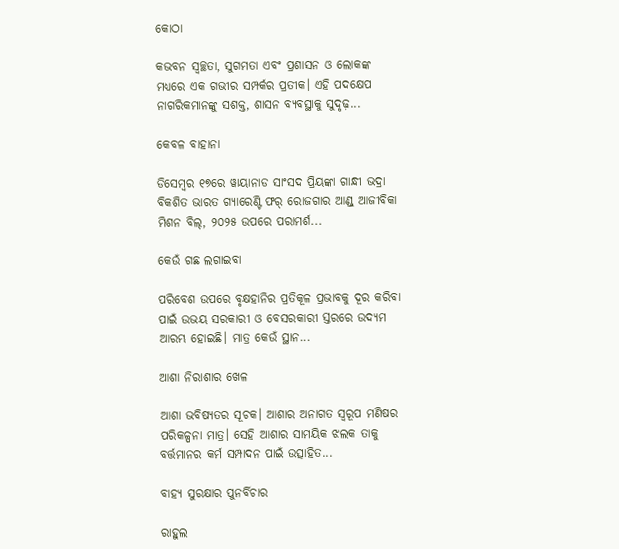କୋଠା

କଭବନ ସ୍ୱଚ୍ଛତା, ସୁଗମତା ଏବଂ ପ୍ରଶାସନ ଓ ଲୋକଙ୍କ ମଧ୍ୟରେ ଏକ ଗଭୀର ସମ୍ପର୍କର ପ୍ରତୀକ। ଏହି ପଦକ୍ଷେପ ନାଗରିକମାନଙ୍କୁ ସଶକ୍ତ, ଶାସନ ବ୍ୟବସ୍ଥାକୁ ସୁଦୃଢ଼...

କେବଳ ବାହାନା

ଡିସେମ୍ୱର ୧୭ରେ ୱାୟାନାଡ ସାଂସଦ ପ୍ରିୟଙ୍କା ଗାନ୍ଧୀ ଭଦ୍ରା ବିକଶିତ ଭାରତ ଗ୍ୟାରେଣ୍ଟି ଫର୍‌ ରୋଜଗାର ଆଣ୍ଡ୍‌ ଆଜୀବିକା ମିଶନ ବିଲ୍‌, ୨୦୨୫ ଉପରେ ପରାମର୍ଶ...

କେଉଁ ଗଛ ଲଗାଇବା

ପରିବେଶ ଉପରେ ବୃକ୍ଷହାନିର ପ୍ରତିକୂଳ ପ୍ରଭାବକୁ ଦୂର କରିବା ପାଇଁ ଉଭୟ ସରକାରୀ ଓ ବେସରକାରୀ ସ୍ତରରେ ଉଦ୍ୟମ ଆରମ୍ଭ ହୋଇଛି। ମାତ୍ର କେଉଁ ସ୍ଥାନ...

ଆଶା ନିରାଶାର ଖେଳ

ଆଶା ଭବିଷ୍ୟତର ସୂଚକ। ଆଶାର ଅନାଗତ ସ୍ବରୂପ ମଣିଷର ପରିକଳ୍ପନା ମାତ୍ର। ସେହି ଆଶାର ସାମୟିକ ଝଲକ ତାକୁ ବର୍ତ୍ତମାନର କର୍ମ ସମ୍ପାଦନ ପାଇଁ ଉତ୍ସାହିତ...

ବାହ୍ୟ ସୁରକ୍ଷାର ପୁନର୍ବିଚାର

ରାହୁଲ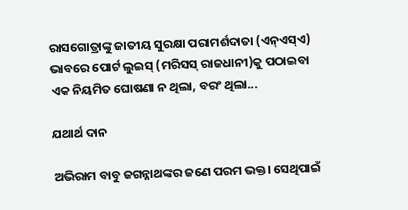ରାସଗୋତ୍ରାଙ୍କୁ ଜାତୀୟ ସୁରକ୍ଷା ପରାମର୍ଶଦାତା (ଏନ୍‌ଏସ୍‌ଏ) ଭାବରେ ପୋର୍ଟ ଲୁଇସ୍‌ (ମରିସସ୍‌ ରାଜଧାନୀ)କୁ ପଠାଇବା ଏକ ନିୟମିତ ଘୋଷଣା ନ ଥିଲା, ବରଂ ଥିଲା...

ଯଥାର୍ଥ ଦାନ

ଅଭିରାମ ବାବୁ ଜଗନ୍ନାଥଙ୍କର ଜଣେ ପରମ ଭକ୍ତ। ସେଥିପାଇଁ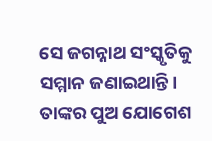ସେ ଜଗନ୍ନାଥ ସଂସ୍କୃତିକୁ ସମ୍ମାନ ଜଣାଇଥାନ୍ତି। ତାଙ୍କର ପୁଅ ଯୋଗେଶ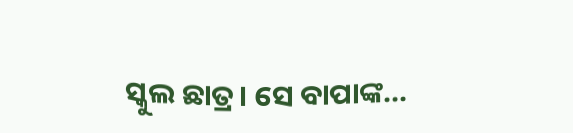ସ୍କୁଲ ଛାତ୍ର। ସେ ବାପାଙ୍କ...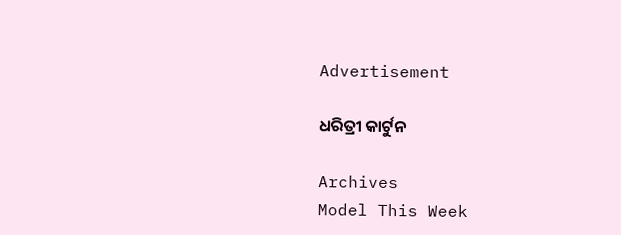Advertisement

ଧରିତ୍ରୀ କାର୍ଟୁନ

Archives
Model This Week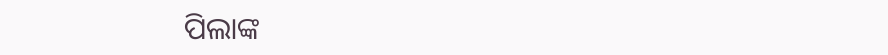ପିଲାଙ୍କ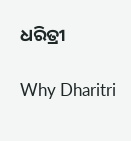ଧରିତ୍ରୀ

Why Dharitri